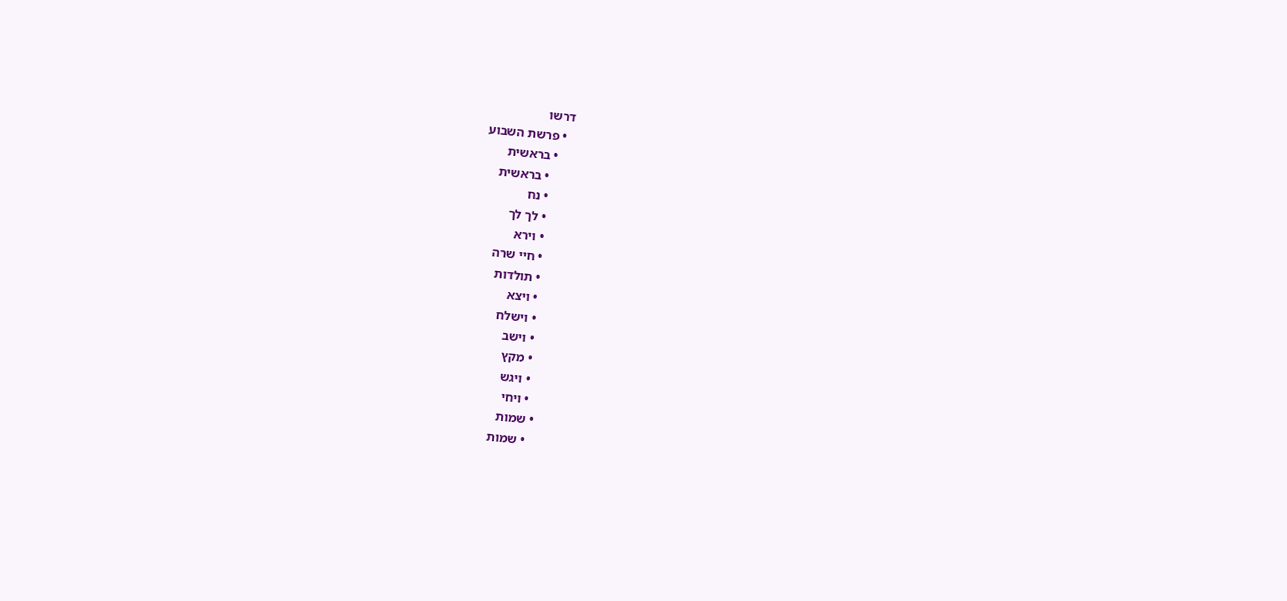דרשו
  • פרשת השבוע
    • בראשית
      • בראשית
      • נח
      • לך לך
      • וירא
      • חיי שרה
      • תולדות
      • ויצא
      • וישלח
      • וישב
      • מקץ
      • ויגש
      • ויחי
    • שמות
      • שמות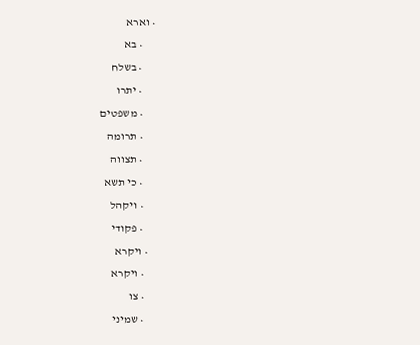• וארא
      • בא
      • בשלח
      • יתרו
      • משפטים
      • תרומה
      • תצווה
      • כי תשא
      • ויקהל
      • פקודי
    • ויקרא
      • ויקרא
      • צו
      • שמיני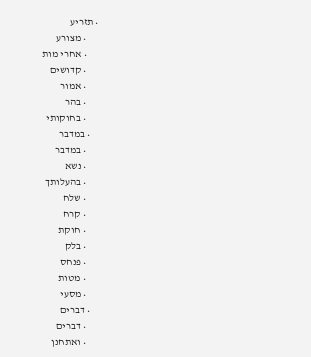• תזריע
      • מצורע
      • אחרי מות
      • קדושים
      • אמור
      • בהר
      • בחוקותי
    • במדבר
      • במדבר
      • נשא
      • בהעלותך
      • שלח
      • קרח
      • חוקת
      • בלק
      • פנחס
      • מטות
      • מסעי
    • דברים
      • דברים
      • ואתחנן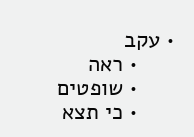• עקב
      • ראה
      • שופטים
      • כי תצא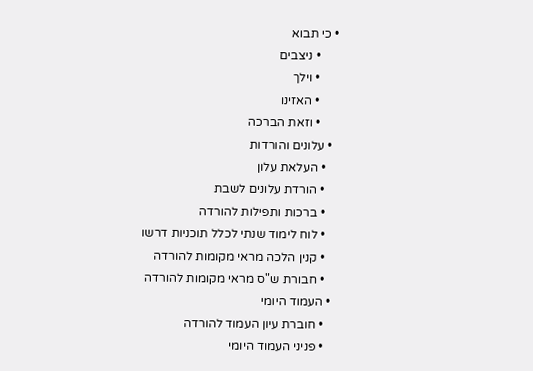• כי תבוא
      • ניצבים
      • וילך
      • האזינו
      • וזאת הברכה
  • עלונים והורדות
    • העלאת עלון
    • הורדת עלונים לשבת
    • ברכות ותפילות להורדה
    • לוח לימוד שנתי לכלל תוכניות דרשו
    • קנין הלכה מראי מקומות להורדה
    • חבורת ש"ס מראי מקומות להורדה
  • העמוד היומי
    • חוברת עיון העמוד להורדה
    • פניני העמוד היומי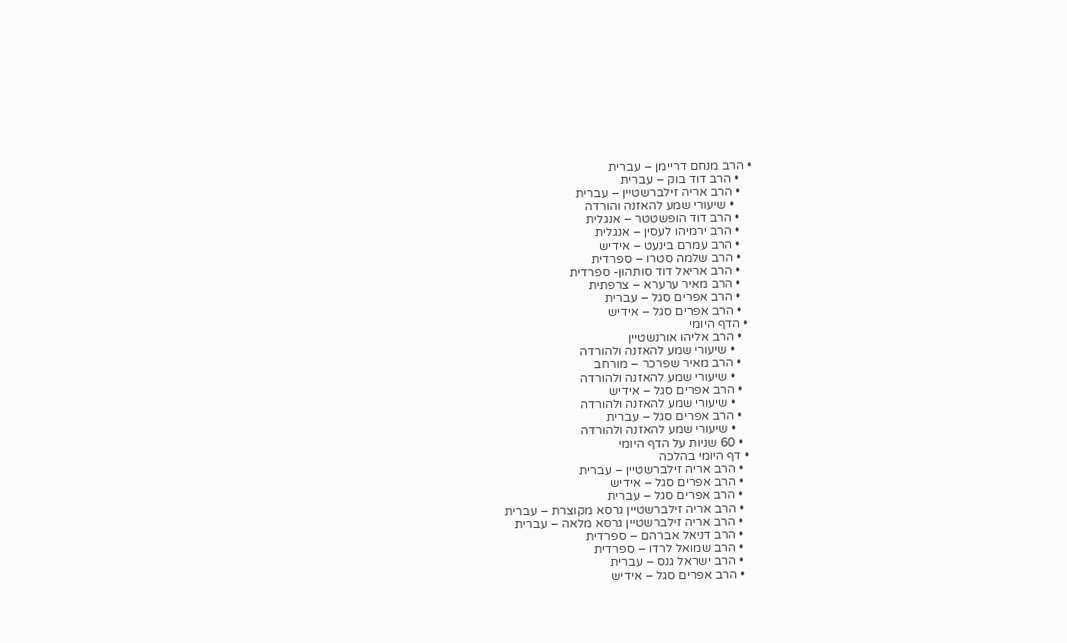• הרב מנחם דריימן – עברית
    • הרב דוד בוק – עברית
    • הרב אריה זילברשטיין – עברית
      • שיעורי שמע להאזנה והורדה
    • הרב דוד הופשטטר – אנגלית
    • הרב ירמיהו לעסין – אנגלית
    • הרב עמרם בינעט – אידיש
    • הרב שלמה סטרו – ספרדית
    • הרב אריאל דוד סותהון- ספרדית
    • הרב מאיר ערערא – צרפתית
    • הרב אפרים סגל – עברית
    • הרב אפרים סגל – אידיש
  • הדף היומי
    • הרב אליהו אורנשטיין
      • שיעורי שמע להאזנה ולהורדה
    • הרב מאיר שפרכר – מורחב
      • שיעורי שמע להאזנה ולהורדה
    • הרב אפרים סגל – אידיש
      • שיעורי שמע להאזנה ולהורדה
    • הרב אפרים סגל – עברית
      • שיעורי שמע להאזנה ולהורדה
    • 60 שניות על הדף היומי
  • דף היומי בהלכה
    • הרב אריה זילברשטיין – עברית
    • הרב אפרים סגל – אידיש
    • הרב אפרים סגל – עברית
    • הרב אריה זילברשטיין גרסא מקוצרת – עברית
    • הרב אריה זילברשטיין גרסא מלאה – עברית
    • הרב דניאל אברהם – ספרדית
    • הרב שמואל לרדו – ספרדית
    • הרב ישראל גנס – עברית
    • הרב אפרים סגל – אידיש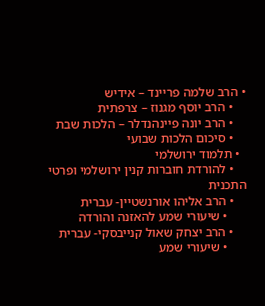• הרב שלמה פריינד – אידיש
    • הרב יוסף מגנוז – צרפתית
    • הרב יונה פיינהנדלר – הלכות שבת
    • סיכום הלכות שבועי
  • תלמוד ירושלמי
    • להורדת חוברות קנין ירושלמי ופרטי התכנית
    • הרב אליהו אורנשטיין- עברית
      • שיעורי שמע להאזנה והורדה
    • הרב יצחק שאול קנייבסקי- עברית
      • שיעורי שמע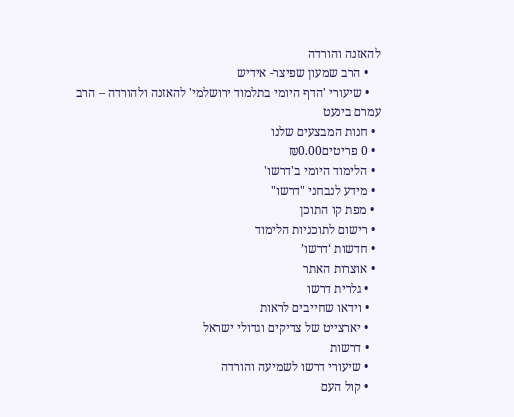להאזנה והורדה
    • הרב שמעון שפיצר- אידיש
    • שיעורי 'הדף היומי בתלמוד ירושלמי' להאזנה ולהורדה – הרב עמרם בינעט
  • חנות המבצעים שלנו
  • 0 פריטים₪0.00
  • הלימוד היומי ב'דרשו'
  • מידע לנבחני "דרשו"
  • מפת קו התוכן
  • רישום לתוכניות הלימוד
  • חדשות ‘דרשו’
  • אוצרות האתר
    • גלרית דרשו
    • וידאו שחייבים לראות
    • יארצייט של צדיקים וגדולי ישראל
    • דרשות
    • שיעורי דרשו לשמיעה והורדה
    • קול העם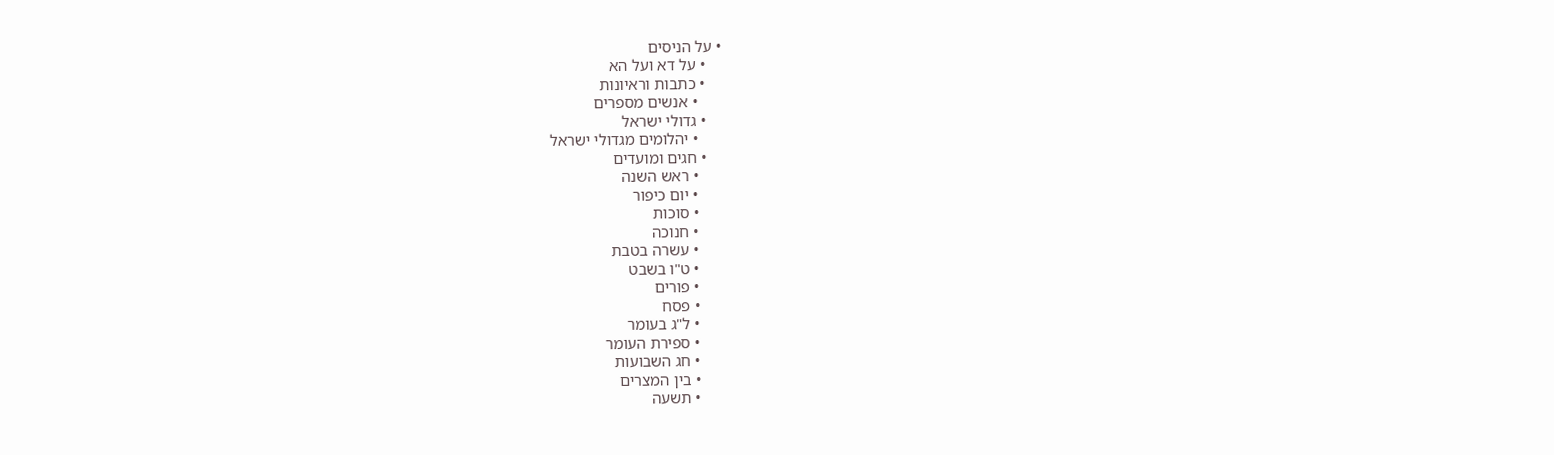• על הניסים
    • על דא ועל הא
    • כתבות וראיונות
      • אנשים מספרים
    • גדולי ישראל
      • יהלומים מגדולי ישראל
    • חגים ומועדים
      • ראש השנה
      • יום כיפור
      • סוכות
      • חנוכה
      • עשרה בטבת
      • ט"ו בשבט
      • פורים
      • פסח
      • ל"ג בעומר
      • ספירת העומר
      • חג השבועות
      • בין המצרים
      • תשעה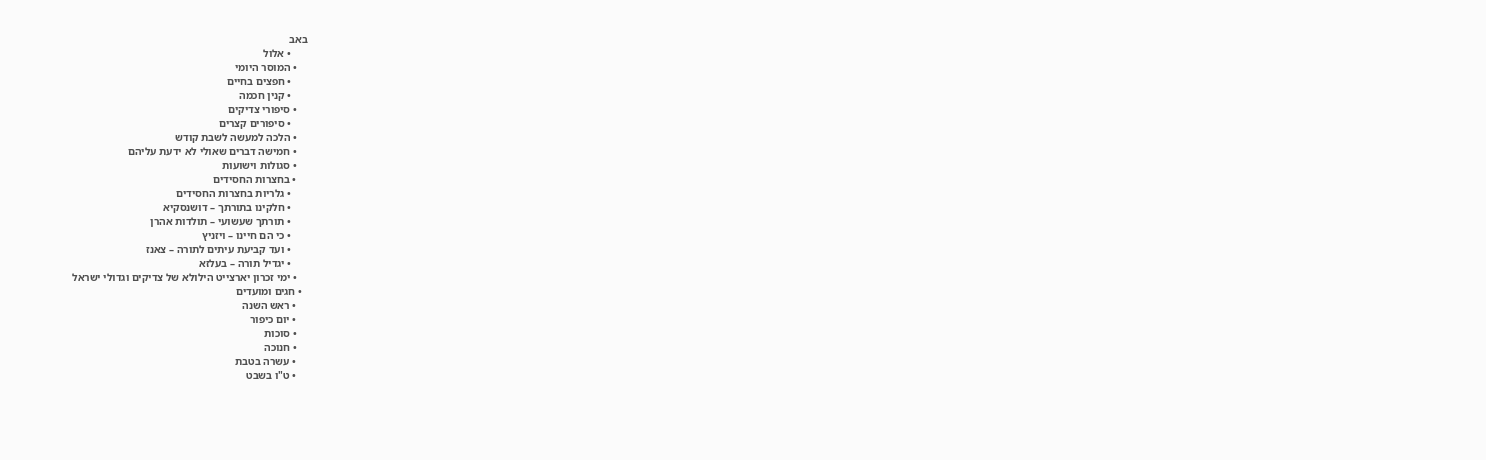באב
      • אלול
    • המוסר היומי
      • חפצים בחיים
      • קנין חכמה
    • סיפורי צדיקים
      • סיפורים קצרים
    • הלכה למעשה לשבת קודש
    • חמישה דברים שאולי לא ידעת עליהם
    • סגולות וישועות
    • בחצרות החסידים
      • גלריות בחצרות החסידים
      • חלקינו בתורתך – דושנסקיא
      • תורתך שעשועי – תולדות אהרן
      • כי הם חיינו – ויזניץ
      • ועד קביעת עיתים לתורה – צאנז
      • יגדיל תורה – בעלזא
    • ימי זכרון יארצייט הילולא של צדיקים וגדולי ישראל
  • חגים ומועדים
    • ראש השנה
    • יום כיפור
    • סוכות
    • חנוכה
    • עשרה בטבת
    • ט"ו בשבט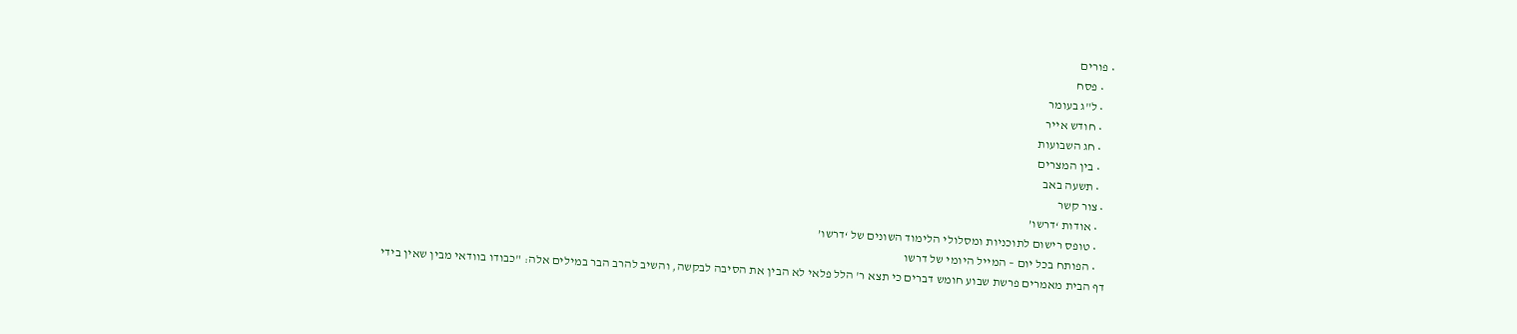• פורים
    • פסח
    • ל"ג בעומר
    • חודש אייר
    • חג השבועות
    • בין המצרים
    • תשעה באב
  • צור קשר
    • אודות ‘דרשו’
    • טופס רישום לתוכניות ומסלולי הלימוד השונים של ‘דרשו’
    • הפותח בכל יום – המייל היומי של דרשו
דף הבית מאמרים פרשת שבוע חומש דברים כי תצא ר' הלל פלאי לא הבין את הסיבה לבקשה, והשיב להרב הבר במילים אלה: "כבודו בוודאי מבין שאין בידי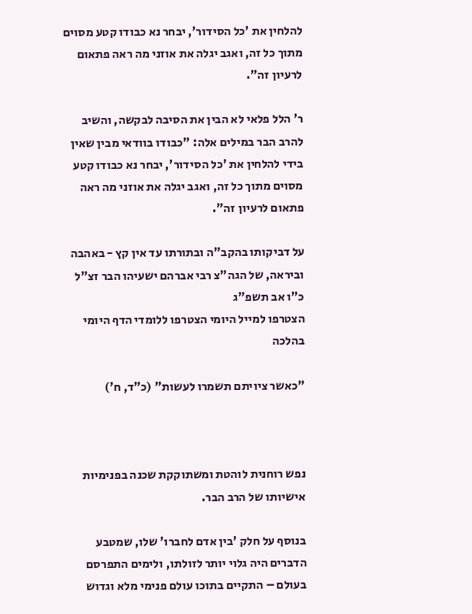להלחין את 'כל הסידור', יבחר נא כבודו קטע מסוים מתוך כל זה, ואגב יגלה את אוזני מה ראה פתאום לרעיון זה".

ר' הלל פלאי לא הבין את הסיבה לבקשה, והשיב להרב הבר במילים אלה: "כבודו בוודאי מבין שאין בידי להלחין את 'כל הסידור', יבחר נא כבודו קטע מסוים מתוך כל זה, ואגב יגלה את אוזני מה ראה פתאום לרעיון זה".

על דביקותו בהקב"ה ובתורתו עד אין קץ - באהבה וביראה, של הגה"צ רבי אברהם ישעיהו הבר זצ"ל
כ"ו אב תשפ"ג
הצטרפו למייל היומי הצטרפו ללומדי הדף היומי בהלכה

"כאשר ציויתם תשמרו לעשות" (כ"ד, ח')



נפש רוחנית לוהטת ומשתוקקת שכנה בפנימיות אישיותו של הרב הבר.

בנוסף על חלק 'בין אדם לחברו' שלו, שמטבע הדברים היה גלוי יותר לזולתו, ולימים התפרסם בעולם – התקיים בתוכו עולם פנימי מלא וגדוש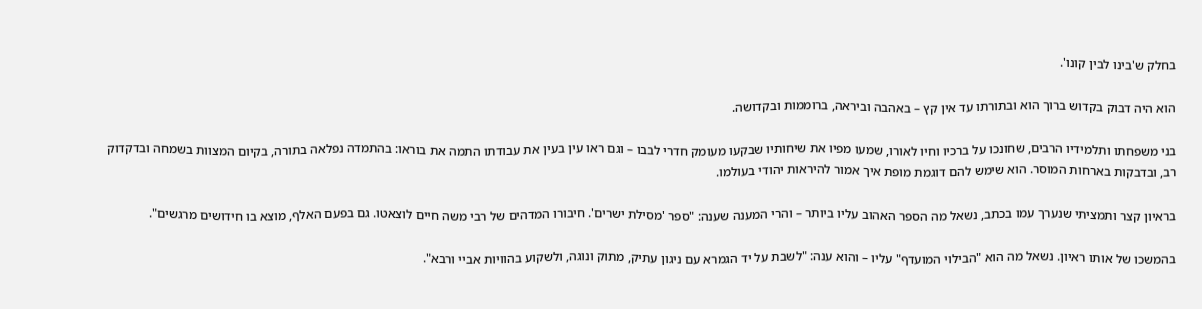בחלק ש'בינו לבין קונו'.

הוא היה דבוק בקדוש ברוך הוא ובתורתו עד אין קץ – באהבה וביראה, ברוממות ובקדושה.

בני משפחתו ותלמידיו הרבים, שחונכו על ברכיו וחיו לאורו, שמעו מפיו את שיחותיו שבקעו מעומק חדרי לבבו – וגם ראו עין בעין את עבודתו התמה את בוראו: בהתמדה נפלאה בתורה, בקיום המצוות בשמחה ובדקדוק רב, ובדבקות בארחות המוסר. הוא שימש להם דוגמת מופת איך אמור להיראות יהודי בעולמו.

בראיון קצר ותמציתי שנערך עמו בכתב, נשאל מה הספר האהוב עליו ביותר – והרי המענה שענה: "ספר 'מסילת ישרים'. חיבורו המדהים של רבי משה חיים לוצאטו. גם בפעם האלף, מוצא בו חידושים מרגשים".

בהמשכו של אותו ראיון. נשאל מה הוא "הבילוי המועדף" עליו – והוא ענה: "לשבת על יד הגמרא עם ניגון עתיק, מתוק ונוגה, ולשקוע בהוויות אביי ורבא".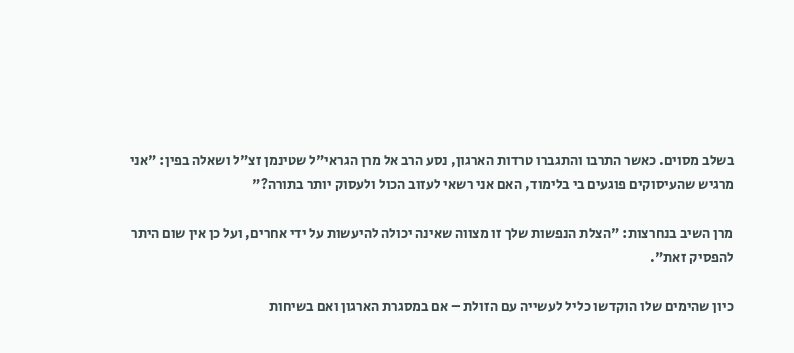בשלב מסוים. כאשר התרבו והתגברו טרדות הארגון, נסע הרב אל מרן הגראי"ל שטינמן זצ"ל ושאלה בפין: "אני מרגיש שהעיסוקים פוגעים בי בלימוד, האם אני רשאי לעזוב הכול ולעסוק יותר בתורה?"

מרן השיב בנחרצות: "הצלת הנפשות שלך זו מצווה שאינה יכולה להיעשות על ידי אחרים, ועל כן אין שום היתר להפסיק זאת".

כיון שהימים שלו הוקדשו כליל לעשייה עם הזולת – אם במסגרת הארגון ואם בשיחות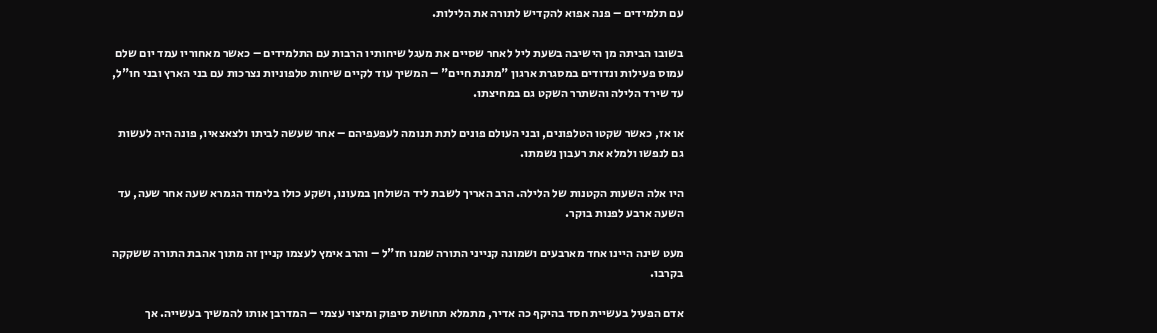עם תלמידים – פנה אפוא להקדיש לתורה את הלילות.

בשובו הביתה מן הישיבה בשעת ליל לאחר שסיים את מעגל שיחותיו הרבות עם התלמידים – כאשר מאחוריו עמד יום שלם עמוס פעילות ונדודים במסגרת ארגון "מתנת חיים" – המשיך עוד לקיים שיחות טלפוניות נצרכות עם בני הארץ ובני חו"ל, עד שירד הלילה והשתרר השקט גם במחיצתו.

או אז, כאשר שקטו הטלפונים, ובני העולם פונים לתת תנומה לעפעפיהם – אחר שעשה לביתו ולצאצאיו, פונה היה לעשות גם לנפשו ולמלא את רעבון נשמתו.

היו אלה השעות הקטנות של הלילה. הרב האריך לשבת ליד השולחן במעונו, ושקע כולו בלימוד הגמרא שעה אחר שעה, עד השעה ארבע לפנות בוקר.

מעט שינה היינו אחד מארבעים ושמונה קנייני התורה שמנו חז"ל – והרב אימץ לעצמו קניין זה מתוך אהבת התורה ששקקה בקרבו.

אדם הפעיל בעשיית חסד בהיקף כה אדיר, מתמלא תחושת סיפוק ומיצוי עצמי – המדרבן אותו להמשיך בעשייה. אך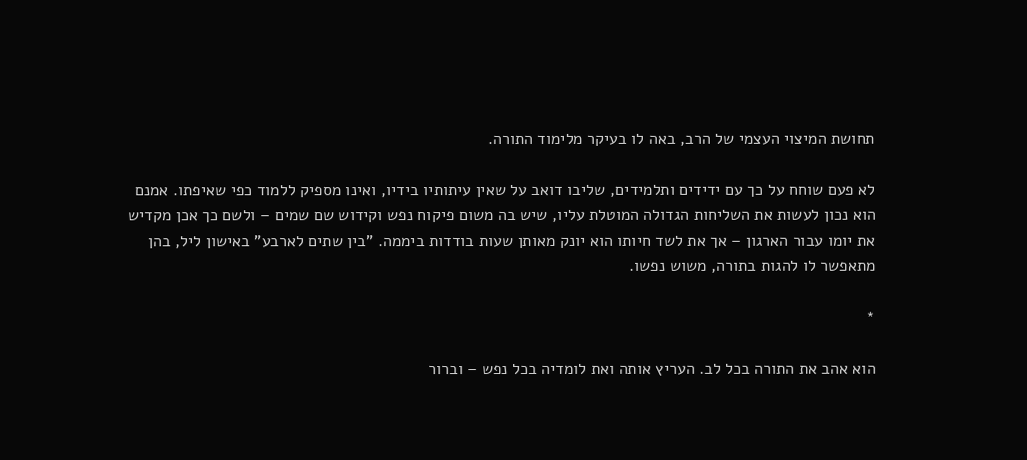תחושת המיצוי העצמי של הרב, באה לו בעיקר מלימוד התורה.

לא פעם שוחח על כך עם ידידים ותלמידים, שליבו דואב על שאין עיתותיו בידיו, ואינו מספיק ללמוד כפי שאיפתו. אמנם הוא נכון לעשות את השליחות הגדולה המוטלת עליו, שיש בה משום פיקוח נפש וקידוש שם שמים – ולשם כך אכן מקדיש את יומו עבור הארגון – אך את לשד חיותו הוא יונק מאותן שעות בודדות ביממה. "בין שתים לארבע" באישון ליל, בהן מתאפשר לו להגות בתורה, משוש נפשו.

*

הוא אהב את התורה בכל לב. העריץ אותה ואת לומדיה בכל נפש – וברור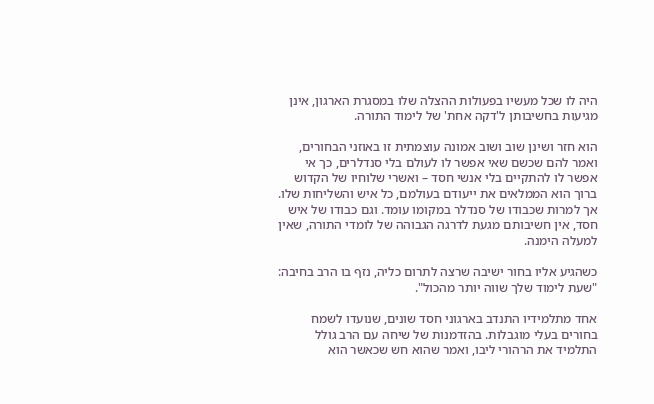היה לו שכל מעשיו בפעולות ההצלה שלו במסגרת הארגון, אינן מגיעות בחשיבותן ל'דקה אחת' של לימוד התורה.

הוא חזר ושינן שוב ושוב אמונה עוצמתית זו באוזני הבחורים, ואמר להם שכשם שאי אפשר לו לעולם בלי סנדלרים, כך אי אפשר לו להתקיים בלי אנשי חסד – ואשרי שלוחיו של הקדוש ברוך הוא הממלאים את ייעודם בעולמם, כל איש והשליחות שלו. אך למרות שכבודו של סנדלר במקומו עומד. וגם כבודו של איש חסד, אין חשיבותם מגעת לדרגה הגבוהה של לומדי התורה, שאין למעלה הימנה.

כשהגיע אליו בחור ישיבה שרצה לתרום כליה, נזף בו הרב בחיבה: "שעת לימוד שלך שווה יותר מהכול".

אחד מתלמידיו התנדב בארגוני חסד שונים, שנועדו לשמח בחורים בעלי מוגבלות. בהזדמנות של שיחה עם הרב גולל התלמיד את הרהורי ליבו, ואמר שהוא חש שכאשר הוא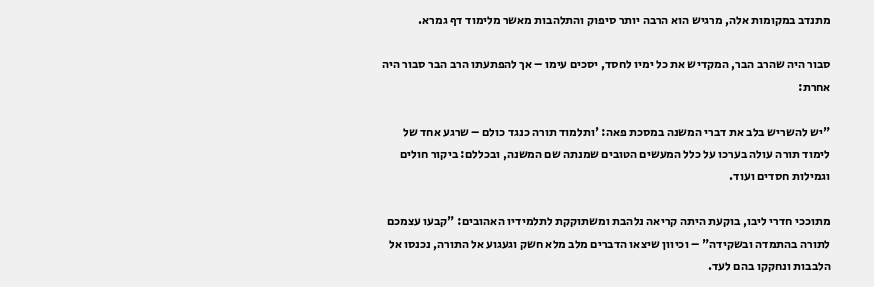מתנדב במקומות אלה, מרגיש הוא הרבה יותר סיפוק והתלהבות מאשר מלימוד דף גמרא.

סבור היה שהרב הבר, המקדיש את כל ימיו לחסד, יסכים עימו – אך להפתעתו הרב הבר סבור היה אחרת:

"יש להשריש בלב את דברי המשנה במסכת פאה: 'ותלמוד תורה כנגד כולם – שרגע אחד של לימוד תורה עולה בערכו על כלל המעשים הטובים שמנתה שם המשנה, ובכללם: ביקור חולים וגמילות חסדים ועוד.

מתוככי חדרי ליבו, בוקעת היתה קריאה נלהבת ומשתוקקת לתלמידיו האהובים: "קבעו עצמכם לתורה בהתמדה ובשקידה" – וכיוון שיצאו הדברים מלב מלא חשק וגעגוע אל התורה, נכנסו אל הלבבות ונחקקו בהם לעד.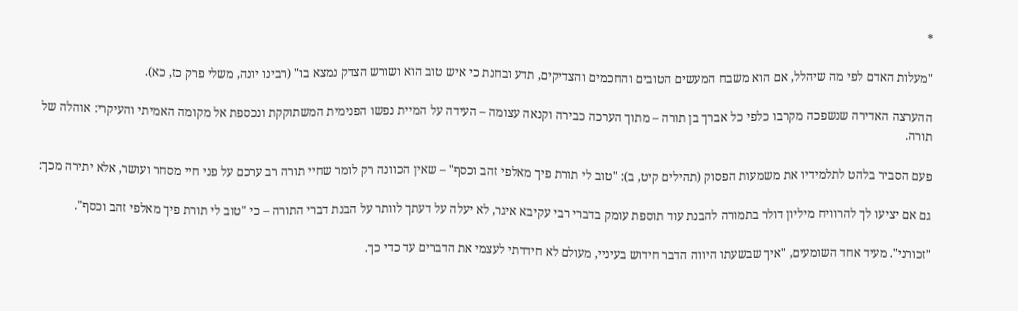*

"מעלות האדם לפי מה שיהלל, אם הוא משבח המעשים הטובים והחכמים והצדיקים, תדע ובחנת כי איש טוב הוא ושורש הצדק נמצא בו" (רבינו יונה, משלי פרק כז, כא).

ההערצה האדירה שנשפכה מקרבו כלפי כל אברך בן תורה – מתוך הערכה כבירה וקנאה עצומה – העידה על המיית נפשו הפנימית המשתוקקת ונכספת אל מקומה האמיתי והעיקרי: אוהלה של תורה.

פעם הסביר בלהט לתלמידיו את משמעות הפסוק (תהילים קיט, ב): "טוב לי תורת פיך מאלפי זהב וכסף" – שאין הכוונה רק לומר שחיי תורה רב ערכם על פני חיי מסחר ועושר, אלא יתירה מכך:

גם אם יציעו לך להרוויח מיליון דולר בתמורה להבנת עוד תוספת עומק בדברי רבי עקיבא איגר, לא יעלה על דעתך לוותר על הבנת דברי התורה – כי "טוב לי תורת פיך מאלפי זהב וכסף".

"זכורני". מעיד אחד השומעים, "איך שבשעתו היווה הדבר חידוש בעיניי, מעולם לא חידדתי לעצמי את הדברים עד כדי כך.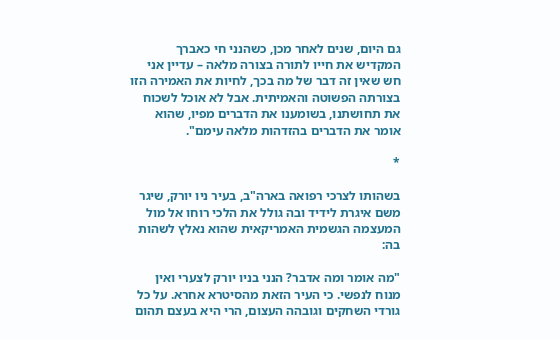גם היום, שנים לאחר מכן, כשהנני חי כאברך המקדיש את חייו לתורה בצורה מלאה – עדיין אני חש שאין זה דבר של מה בכך, לחיות את האמירה הזו בצורתה הפשוטה והאמיתית. אבל לא אוכל לשכוח את תחושתנו, בשומענו את הדברים מפיו, שהוא אומר את הדברים בהזדהות מלאה עימם".

*

בשהותו לצרכי רפואה בארה"ב, בעיר ניו יורק, שיגר משם איגרת לידיד ובה גולל את הלכי רוחו אל מול המעצמה הגשמית האמריקאית שהוא נאלץ לשהות בה:

"מה אומר ומה אדבר? הנני בניו יורק לצערי ואין מנוח לנפשי. כי העיר הזאת מהסיטרא אחרא. על כל גורדי השחקים וגובהה העצום, הרי היא בעצם תהום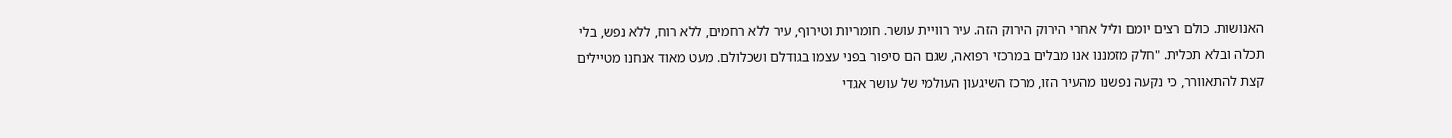האנושות. כולם רצים יומם וליל אחרי הירוק הירוק הזה. עיר רוויית עושר. חומריות וטירוף, עיר ללא רחמים, ללא רוח, ללא נפש, בלי תכלה ובלא תכלית. "חלק מזמננו אנו מבלים במרכזי רפואה, שגם הם סיפור בפני עצמו בגודלם ושכלולם. מעט מאוד אנחנו מטיילים קצת להתאוורר, כי נקעה נפשנו מהעיר הזו, מרכז השיגעון העולמי של עושר אגדי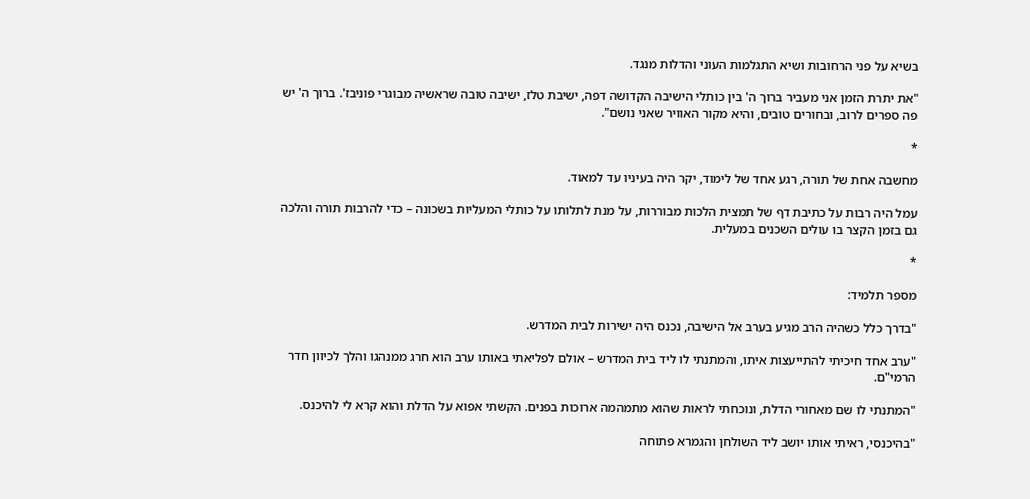בשיא על פני הרחובות ושיא התגלמות העוני והדלות מנגד.

"את יתרת הזמן אני מעביר ברוך ה' בין כותלי הישיבה הקדושה דפה, ישיבת טלז, ישיבה טובה שראשיה מבוגרי פוניבז'. ברוך ה' יש פה ספרים לרוב, ובחורים טובים, והיא מקור האוויר שאני נושם".

*

מחשבה אחת של תורה, רגע אחד של לימוד, יקר היה בעיניו עד למאוד.

עמל היה רבות על כתיבת דף של תמצית הלכות מבוררות, על מנת לתלותו על כותלי המעליות בשכונה – כדי להרבות תורה והלכה גם בזמן הקצר בו עולים השכנים במעלית.

*

מספר תלמיד:

"בדרך כלל כשהיה הרב מגיע בערב אל הישיבה, נכנס היה ישירות לבית המדרש.

"ערב אחד חיכיתי להתייעצות איתו, והמתנתי לו ליד בית המדרש – אולם לפליאתי באותו ערב הוא חרג ממנהגו והלך לכיוון חדר הרמי"ם.

"המתנתי לו שם מאחורי הדלת, ונוכחתי לראות שהוא מתמהמה ארוכות בפנים. הקשתי אפוא על הדלת והוא קרא לי להיכנס.

"בהיכנסי, ראיתי אותו יושב ליד השולחן והגמרא פתוחה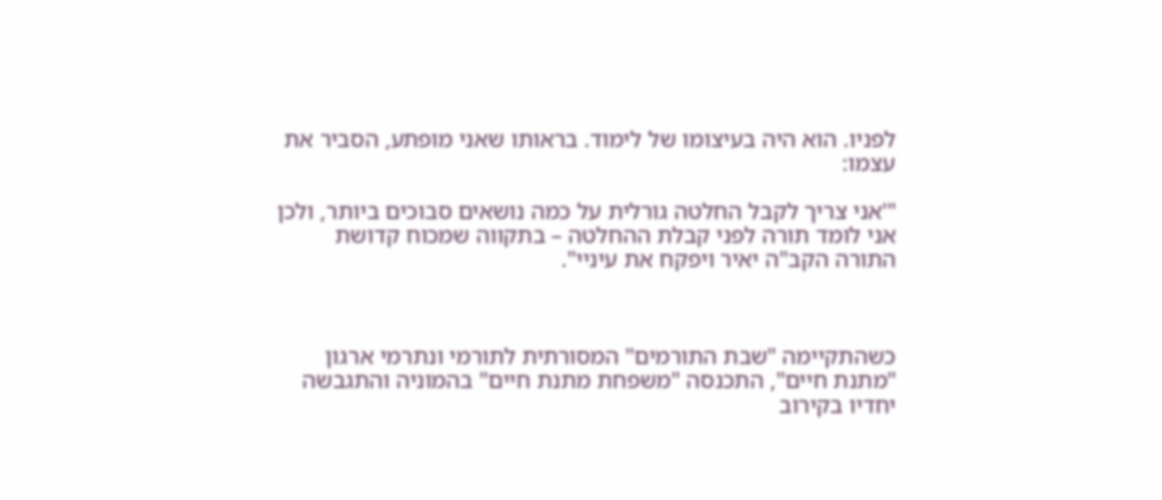לפניו. הוא היה בעיצומו של לימוד. בראותו שאני מופתע, הסביר את עצמו:

"'אני צריך לקבל החלטה גורלית על כמה נושאים סבוכים ביותר, ולכן אני לומד תורה לפני קבלת ההחלטה – בתקווה שמכוח קדושת התורה הקב"ה יאיר ויפקח את עיניי".



כשהתקיימה "שבת התורמים" המסורתית לתורמי ונתרמי ארגון "מתנת חיים", התכנסה "משפחת מתנת חיים" בהמוניה והתגבשה יחדיו בקירוב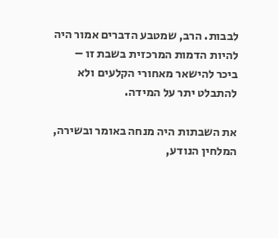לבבות. הרב, שמטבע הדברים אמור היה להיות הדמות המרכזית בשבת זו – ביכר להישאר מאחורי הקלעים ולא להתבלט יתר על המידה.

את השבתות היה מנחה באומר ובשירה, המלחין הנודע,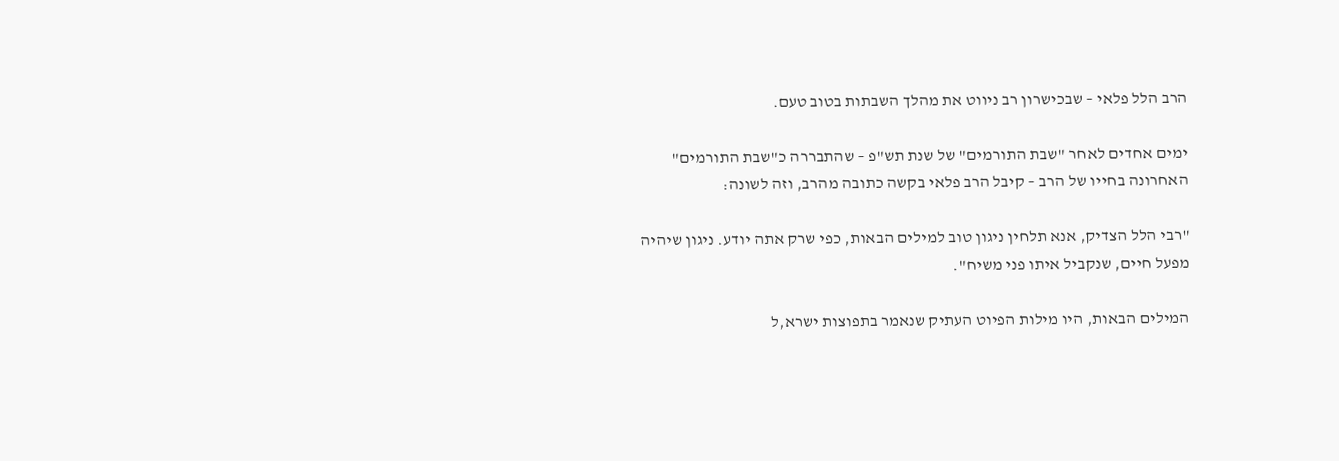הרב הלל פלאי – שבכישרון רב ניווט את מהלך השבתות בטוב טעם.

ימים אחדים לאחר "שבת התורמים" של שנת תש"פ – שהתבררה כ"שבת התורמים" האחרונה בחייו של הרב – קיבל הרב פלאי בקשה כתובה מהרב, וזה לשונה:

"רבי הלל הצדיק, אנא תלחין ניגון טוב למילים הבאות, כפי שרק אתה יודע. ניגון שיהיה מפעל חיים, שנקביל איתו פני משיח".

המילים הבאות, היו מילות הפיוט העתיק שנאמר בתפוצות ישרא,ל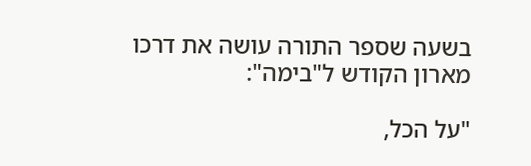בשעה שספר התורה עושה את דרכו מארון הקודש ל"בימה":

"על הכל,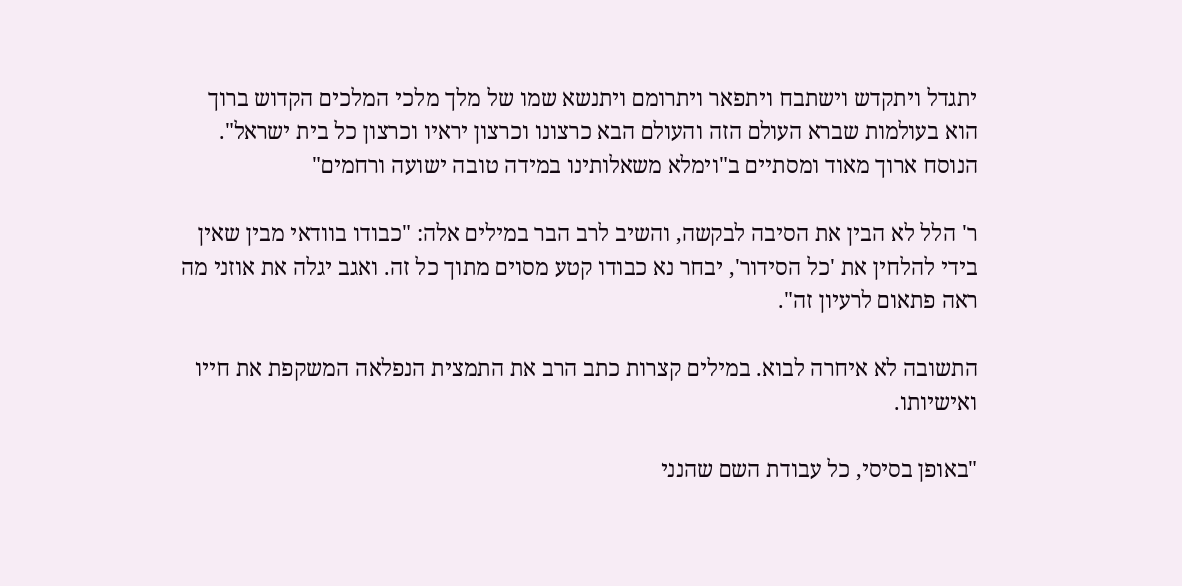יתגדל ויתקדש וישתבח ויתפאר ויתרומם ויתנשא שמו של מלך מלכי המלכים הקדוש ברוך הוא בעולמות שברא העולם הזה והעולם הבא כרצונו וכרצון יראיו וכרצון כל בית ישראל". הנוסח ארוך מאוד ומסתיים ב"וימלא משאלותינו במידה טובה ישועה ורחמים"

ר' הלל לא הבין את הסיבה לבקשה, והשיב לרב הבר במילים אלה: "כבודו בוודאי מבין שאין בידי להלחין את 'כל הסידור', יבחר נא כבודו קטע מסוים מתוך כל זה. ואגב יגלה את אוזני מה ראה פתאום לרעיון זה".

התשובה לא איחרה לבוא. במילים קצרות כתב הרב את התמצית הנפלאה המשקפת את חייו ואישיותו.

"באופן בסיסי, כל עבודת השם שהנני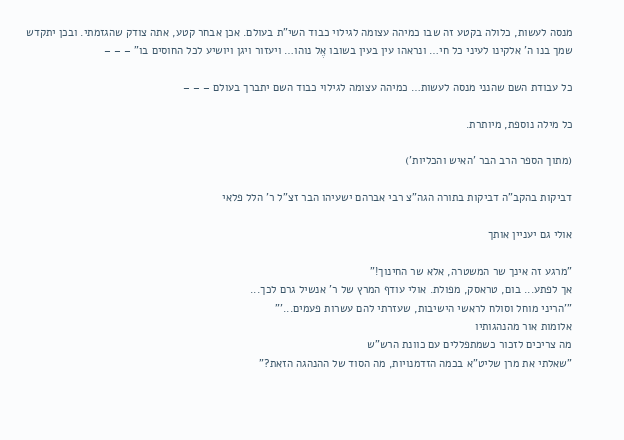מנסה לעשות, כלולה בקטע זה שבו כמיהה עצומה לגילוי כבוד השי"ת בעולם. אכן אבחר קטע, אתה צודק שהגזמתי. ובכן יתקדש שמך בנו ה' אלקינו לעיני כל חי… ונראהו עין בעין בשובו אֶל נוהו… ויעזור ויגן ויושיע לכל החוסים בו" – – –

כל עבודת השם שהנני מנסה לעשות… כמיהה עצומה לגילוי כבוד השם יתברך בעולם – – –

כל מילה נוספת, מיותרת.

(מתוך הספר הרב הבר 'האיש והכליות')

דביקות בהקב"ה דביקות בתורה הגה"צ רבי אברהם ישעיהו הבר זצ"ל ר' הלל פלאי

אולי גם יעניין אותך

"מרגע זה אינך שר המשטרה, אלא שר החינוך!"
אך לפתע... בום, טראסק, מפולת. אולי עודף המרץ של ר' אנשיל גרם לכך...
"'הריני מוחל וסולח לראשי הישיבות, שעזרתי להם עשרות פעמים...'"
אלומות אור מהנהגותיו
מה צריכים לזכור כשמתפללים עם כוונת הרש"ש
"שאלתי את מרן שליט"א בכמה הזדמנויות, מה הסוד של ההנהגה הזאת?"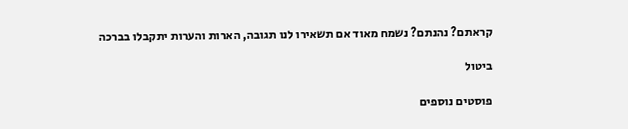קראתם? נהנתם? נשמח מאוד אם תשאירו לנו תגובה, הארות והערות יתקבלו בברכה

ביטול

פוסטים נוספים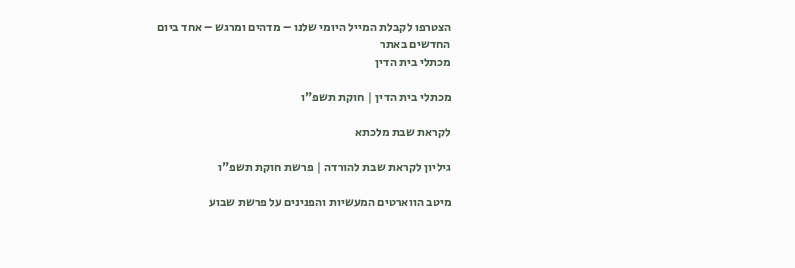הצטרפו לקבלת המייל היומי שלנו – מדהים ומרגש – אחד ביום
החדשים באתר
מכתלי בית הדין

מכתלי בית הדין | חוקת תשפ"ו

לקראת שבת מלכתא

גיליון לקראת שבת להורדה | פרשת חוקת תשפ"ו

מיטב הווארטים המעשיות והפנינים על פרשת שבוע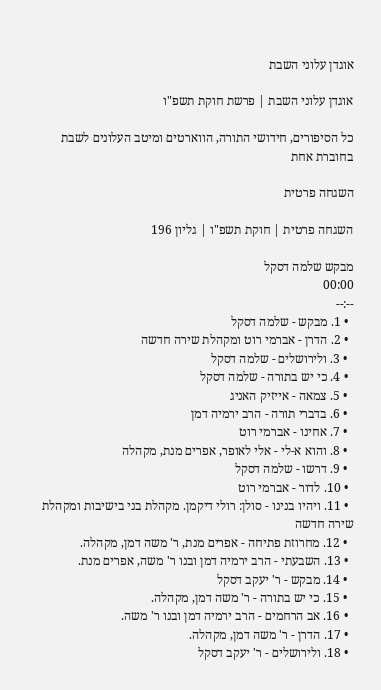אוגדן עלוני השבת

אוגדן עלוני השבת | פרשת חוקת תשפ"ו

כל הסיפורים, חידושי התורה, הווארטים ומיטב העלונים לשבת בחוברת אחת

השגחה פרטית

השגחה פרטית | חוקת תשפ"ו | גליון 196

מבקש שלמה דסקל
00:00
--:--
  • 1. מבקש - שלמה דסקל
  • 2. הדרן - אברמי רוט ומקהלת שירה חדשה
  • 3. ולירושלים - שלמה דסקל
  • 4. כי יש בתורה - שלמה דסקל
  • 5. צמאה - אייזיק האניג
  • 6. בדברי תורה - הרב ירמיה דמן
  • 7. אחינו - אברמי רוט
  • 8. והוא א-לי - אלי לאופר, אפרים מנת, מקהלה
  • 9. דרשו - שלמה דסקל
  • 10. לדור - אברמי רוט
  • 11. ויהיו בנינו - סולן: רולי דיקמן. מקהלת בני בישיבות ומקהלת שירה חדשה
  • 12. מחרוזת פתיחה - אפרים מנת, ר' משה דמן, מקהלה.
  • 13. השבעתי - הרב ירמיה דמן ובנו ר' משה, אפרים מנת.
  • 14. מבקש - ר' יעקב דסקל
  • 15. כי יש בתורה - ר' משה דמן, מקהלה.
  • 16. אב הרחמים - הרב ירמיה דמן ובנו ר' משה.
  • 17. הדרן - ר' משה דמן, מקהלה.
  • 18. ולירושלים - ר' יעקב דסקל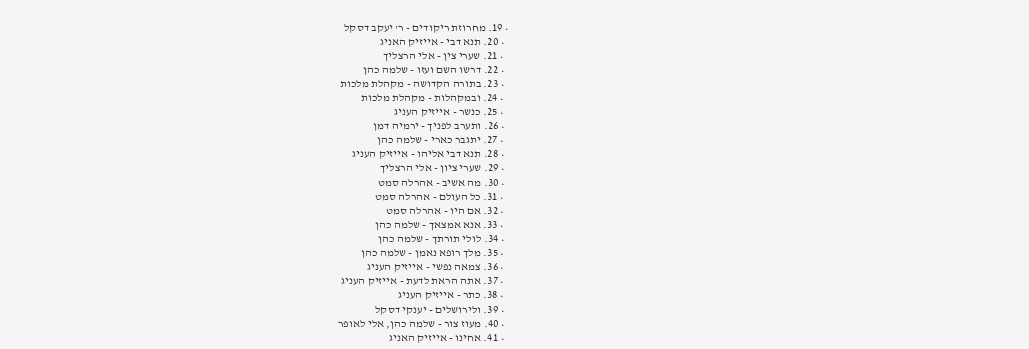• 19. מחרוזת ריקודים - ר' יעקב דסקל
  • 20. תנא דבי - אייזיק האניג
  • 21. שערי צין - אלי הרצליך
  • 22. דרשו השם ועזו - שלמה כהן
  • 23. בתורה הקדושה - מקהלת מלכות
  • 24. ובמקהלות - מקהלת מלכות
  • 25. כנשר - אייזיק העניג
  • 26. ותערב לפניך - ירמיה דמן
  • 27. יתגבר כארי - שלמה כהן
  • 28. תנא דבי אליהו - אייזיק העניג
  • 29. שערי ציון - אלי הרצליך
  • 30. מה אשיב - אהרלה סמט
  • 31. כל העולם - אהרלה סמט
  • 32. אם היו - אהרלה סמט
  • 33. אנא אמצאך - שלמה כהן
  • 34. לולי תורתך - שלמה כהן
  • 35. מלך רופא נאמן - שלמה כהן
  • 36. צמאה נפשי - אייזיק העניג
  • 37. אתה הראת לדעת - אייזיק העניג
  • 38. כתר - אייזיק העניג
  • 39. ולירושלים - יענקי דסקל
  • 40. מעוז צור - שלמה כהן, אלי לאופר
  • 41. אחינו - אייזיק האניג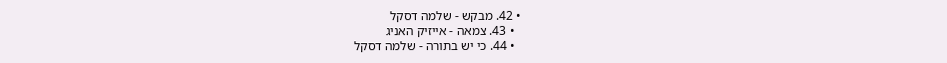• 42. מבקש - שלמה דסקל
  • 43. צמאה - אייזיק האניג
  • 44. כי יש בתורה - שלמה דסקל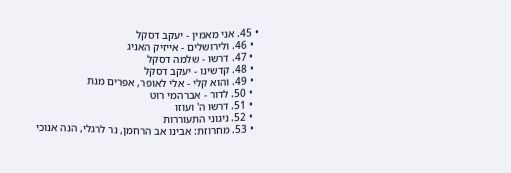• 45. אני מאמין - יעקב דסקל
  • 46. ולירושלים - אייזיק האניג
  • 47. דרשו - שלמה דסקל
  • 48. קדשינו - יעקב דסקל
  • 49. והוא קלי - אלי לאופר, אפרים מנת
  • 50. לדור - אברהמי רוט
  • 51. דרשו ה' ועוזו
  • 52. ניגוני התעוררות
  • 53. מחרוזת: אבינו אב הרחמן, נר לרגלי, הנה אנוכי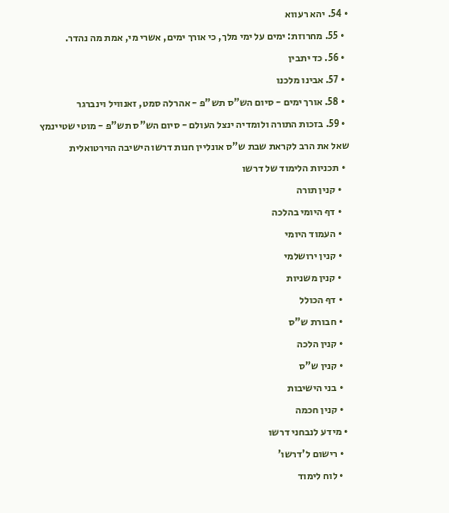• 54. יהא רעווא
  • 55. מחרוזת: ימים על ימי מלך, כי אורך ימים, אשרי מי, אמת מה נהדר.
  • 56. כד יתבין
  • 57. אבינו מלכנו
  • 58. אורך ימים - סיום הש"ס תש"פ - אהרלה סמט, זאנוויל וינברגר
  • 59. בזכות התורה ולומדיה ינצל העולם - סיום הש"ס תש"פ - מוטי שטיינמץ
שאל את הרב לקראת שבת ש"ס אונליין חנות דרשו הישיבה הוירטואלית
  • תכניות הלימוד של דרשו
    • קנין תורה
    • דף היומי בהלכה
    • העמוד היומי
    • קנין ירושלמי
    • קנין משניות
    • דף הכולל
    • חבורת ש"ס
    • קנין הלכה
    • קנין ש"ס
    • בני הישיבות
    • קנין חכמה
  • מידע לנבחני דרשו
    • רישום ל'דרשו'
    • לוח לימוד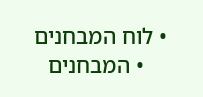• לוח המבחנים
    • המבחנים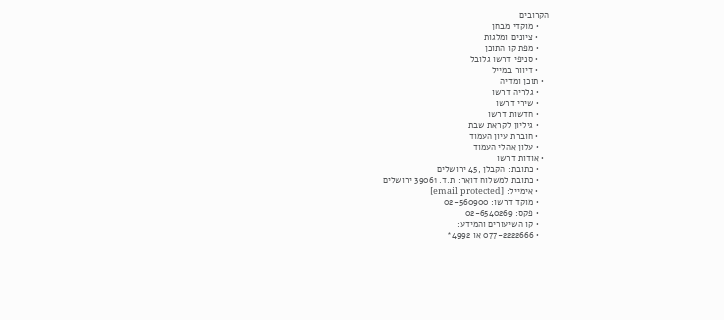הקרובים
    • מוקדי מבחן
    • ציונים ומלגות
    • מפת קו התוכן
    • סניפי דרשו גלובל
    • דיוור במייל
  • תוכן ומדיה
    • גלריה דרשו
    • שירי דרשו
    • חדשות דרשו
    • גיליון לקראת שבת
    • חוברת עיון העמוד
    • עלון אהלי העמוד
  • אודות דרשו
    • כתובת: הקבלן ,45 ירושלים
    • כתובת למשלוח דואר: ת.ד. 39061 ירושלים
    • אימייל: [email protected]
    • מוקד דרשו: 02-560900
    • פקס: 02-6540269
    • קו השיעורים והמידע:
    • 077-2222666 או 4992*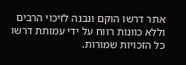אתר דרשו הוקם ונבנה לזיכוי הרבים וללא כוונות רווח על ידי עמותת דרשו
כל הזכויות שמורות.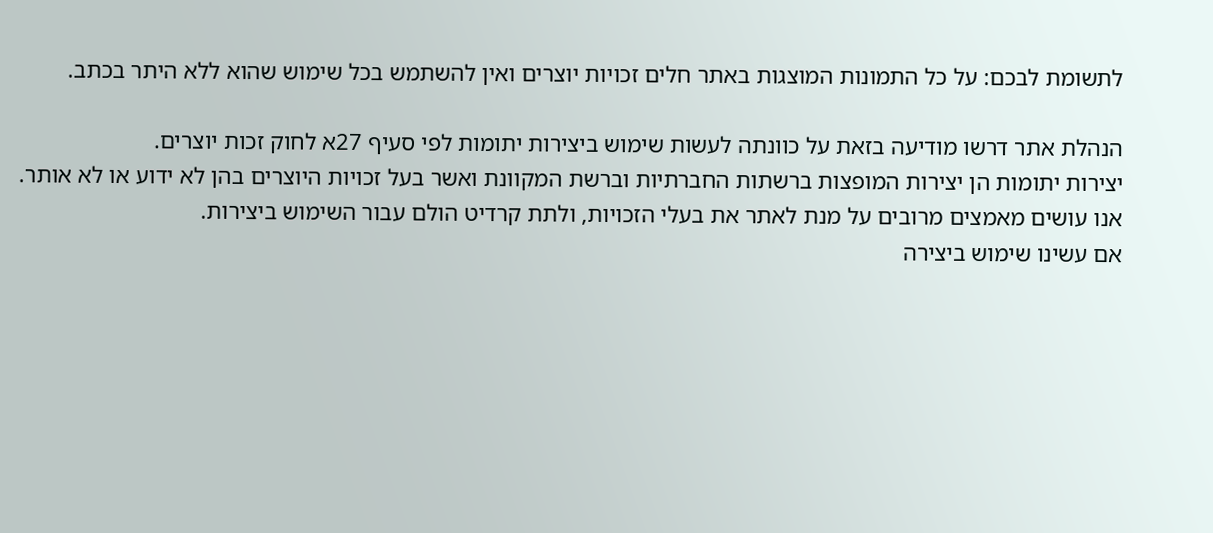לתשומת לבכם: על כל התמונות המוצגות באתר חלים זכויות יוצרים ואין להשתמש בכל שימוש שהוא ללא היתר בכתב.

הנהלת אתר דרשו מודיעה בזאת על כוונתה לעשות שימוש ביצירות יתומות לפי סעיף 27א לחוק זכות יוצרים.
יצירות יתומות הן יצירות המופצות ברשתות החברתיות וברשת המקוונת ואשר בעל זכויות היוצרים בהן לא ידוע או לא אותר.
אנו עושים מאמצים מרובים על מנת לאתר את בעלי הזכויות, ולתת קרדיט הולם עבור השימוש ביצירות.
אם עשינו שימוש ביצירה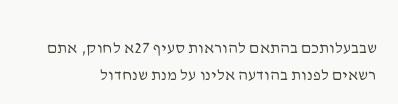שבבעלותכם בהתאם להוראות סעיף 27א לחוק, אתם רשאים לפנות בהודעה אלינו על מנת שנחדול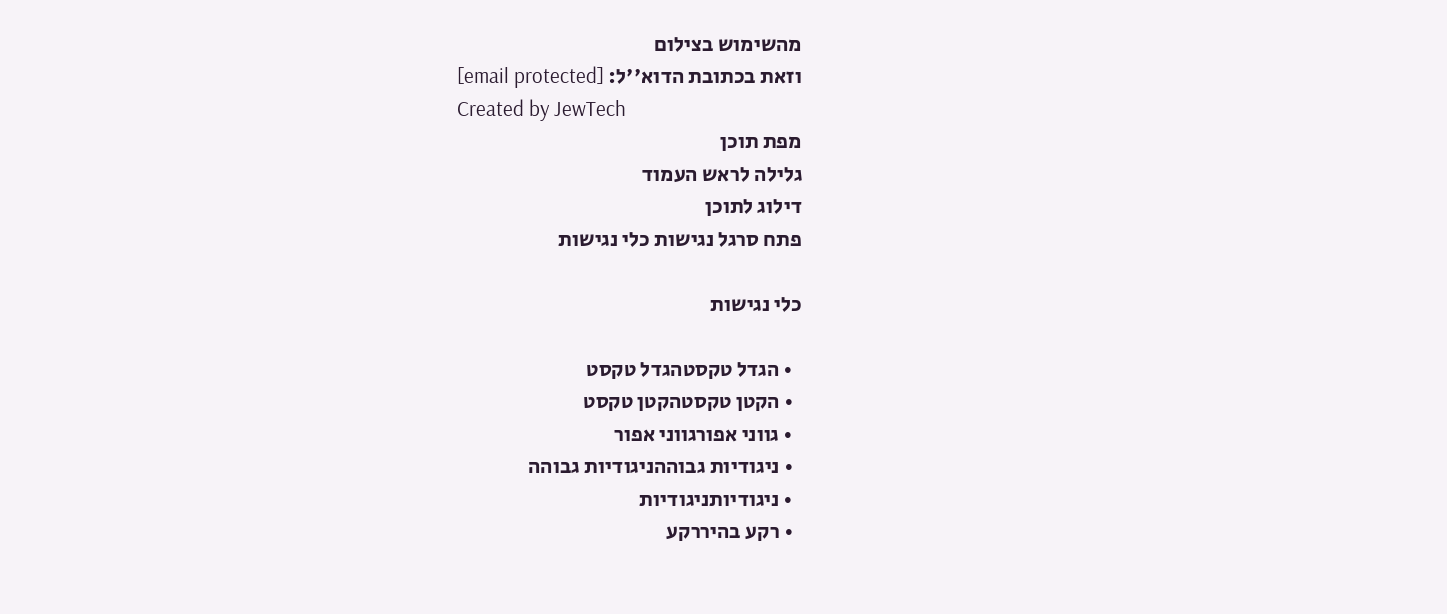מהשימוש בצילום
וזאת בכתובת הדוא''ל: [email protected]
Created by JewTech
מפת תוכן
גלילה לראש העמוד
דילוג לתוכן
פתח סרגל נגישות כלי נגישות

כלי נגישות

  • הגדל טקסטהגדל טקסט
  • הקטן טקסטהקטן טקסט
  • גווני אפורגווני אפור
  • ניגודיות גבוההניגודיות גבוהה
  • ניגודיותניגודיות
  • רקע בהיררקע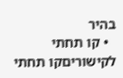בהיר
  • קו תחתי לקישוריםקו תחתי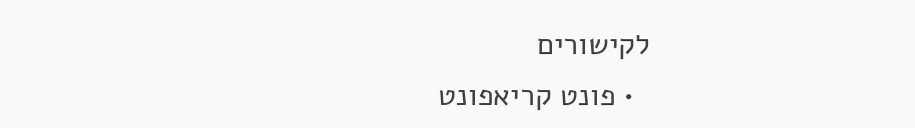לקישורים
  • פונט קריאפונט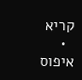קריא
  • איפוס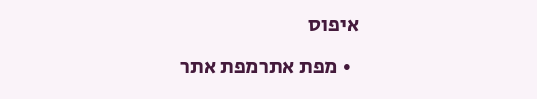איפוס
  • מפת אתרמפת אתר